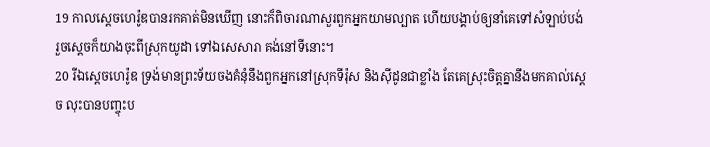19 កាលស្តេចហេរ៉ូឌបានរកគាត់មិនឃើញ នោះក៏ពិចារណាសួរពួកអ្នកយាមល្បាត ហើយបង្គាប់ឲ្យនាំគេទៅសំឡាប់បង់ រួចស្តេចក៏យាងចុះពីស្រុកយូដា ទៅឯសេសារា គង់នៅទីនោះ។
20 រីឯស្តេចហេរ៉ូឌ ទ្រង់មានព្រះទ័យចងគំនុំនឹងពួកអ្នកនៅស្រុកទីរ៉ុស និងស៊ីដូនជាខ្លាំង តែគេស្រុះចិត្តគ្នានឹងមកគាល់ស្តេច លុះបានបញ្ចុះប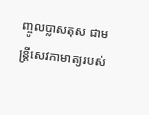ញ្ចូលប្លាសតុស ជាមន្ត្រីសេវកាមាត្យរបស់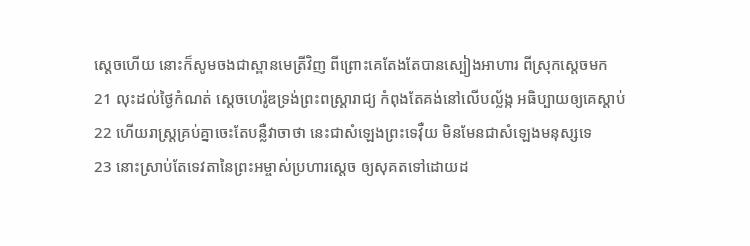ស្តេចហើយ នោះក៏សូមចងជាស្ពានមេត្រីវិញ ពីព្រោះគេតែងតែបានស្បៀងអាហារ ពីស្រុកស្តេចមក
21 លុះដល់ថ្ងៃកំណត់ ស្តេចហេរ៉ូឌទ្រង់ព្រះពស្ត្រារាជ្យ កំពុងតែគង់នៅលើបល្ល័ង្ក អធិប្បាយឲ្យគេស្តាប់
22 ហើយរាស្ត្រគ្រប់គ្នាចេះតែបន្លឺវាចាថា នេះជាសំឡេងព្រះទេវ៉ឺយ មិនមែនជាសំឡេងមនុស្សទេ
23 នោះស្រាប់តែទេវតានៃព្រះអម្ចាស់ប្រហារស្តេច ឲ្យសុគតទៅដោយដ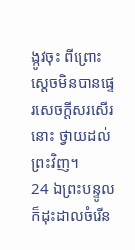ង្កូវចុះ ពីព្រោះស្តេចមិនបានផ្ទេរសេចក្ដីសរសើរនោះ ថ្វាយដល់ព្រះវិញ។
24 ឯព្រះបន្ទូល ក៏ដុះដាលចំរើន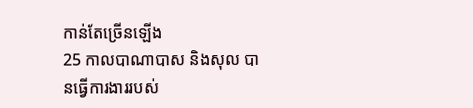កាន់តែច្រើនឡើង
25 កាលបាណាបាស និងសុល បានធ្វើការងាររបស់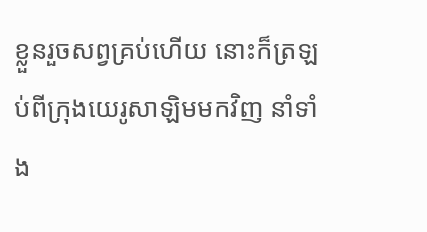ខ្លួនរួចសព្វគ្រប់ហើយ នោះក៏ត្រឡប់ពីក្រុងយេរូសាឡិមមកវិញ នាំទាំង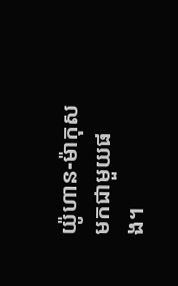យ៉ូហាន-ម៉ាកុសមកជាមួយផង។